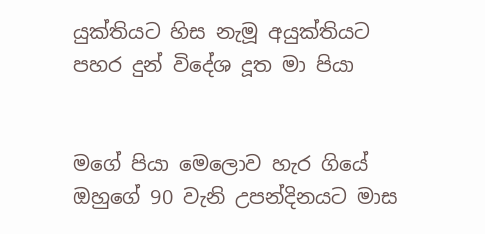යුක්තියට හිස නැමූ අයුක්තියට පහර දුන් විදේශ දූත මා පියා


මගේ පියා මෙලොව හැර ගියේ ඔහුගේ 90 වැනි උපන්දිනයට මාස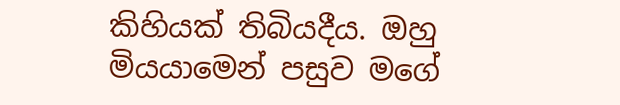කිහියක් තිබියදීය. ඔහු මියයාමෙන් පසුව මගේ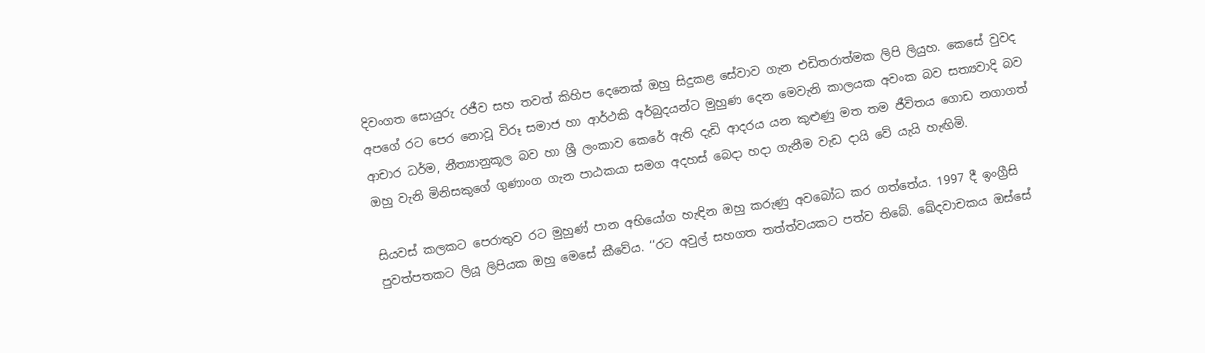දිවංගත සොයුරු රජීව සහ තවත් කිහිප දෙනෙක් ඔහු සිදුකළ සේවාව ගැන එඩිතරාත්මක ලිපි ලියුහ. කෙසේ වුවද අපගේ රට පෙර නොවූ විරූ සමාජ හා ආර්ථකි අර්බුදයන්ට මුහුණ දෙන මෙවැනි කාලයක අවංක බව සත්‍යවාදි බව ආචාර ධර්ම, නීත්‍යානුකූල බව හා ශ්‍රී ලංකාව කෙරේ ඇති දැඩි ආදරය යන කුළුණු මත තම ජීවිතය ගොඩ නගාගත් ඔහු වැනි මිනිසකුගේ ගුණාංග ගැන පාඨකයා සමග අදහස් බෙදා හදා ගැනීම වැඩ දායි වේ යැයි හැඟිමි.

සියවස් කලකට පෙරාතුව රට මුහුණ් පාන අභියෝග හැඳින ඔහු කරුණු අවබෝධ කර ගත්තේය. 1997 දී ඉංග්‍රීසි පුවත්පතකට ලියූ ලිපියක ඔහු මෙසේ කීවේය. ‘‘රට අවුල් සහගත තත්ත්වයකට පත්ව තිබේ. ඛේදවාචකය ඔස්සේ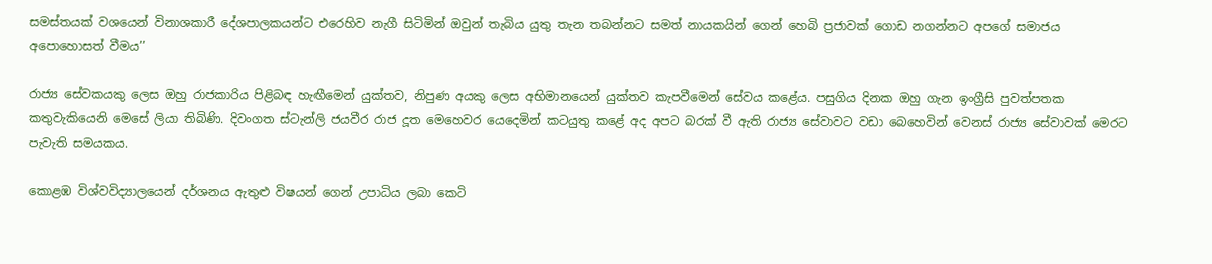සමස්තයක් වශයෙන් විනාශකාරී දේශපාලකයන්ට එරෙහිව නැගී සිටිමින් ඔවුන් තැබිය යුතු තැන තබන්නට සමත් නායකයින් ගෙන් හෙබි ප්‍රජාවක් ගොඩ නගන්නට අපගේ සමාජය අපොහොසත් වීමය’’

රාජ්‍ය සේවකයකු ලෙස ඔහු රාජකාරිය පිළිබඳ හැඟීමෙන් යුක්තව, නිපුණ අයකු ලෙස අභිමානයෙන් යුක්තව කැපවීමෙන් සේවය කළේය. පසුගිය දිනක ඔහු ගැන ඉංග්‍රීසි පුවත්පතක කතුවැකියෙනි මෙසේ ලියා තිබිණි. දිවංගත ස්ටැන්ලි ජයවීර රාජ දූත මෙහෙවර යෙදෙමින් කටයුතු කළේ අද අපට බරක් වී ඇති රාජ්‍ය සේවාවට වඩා බෙහෙවින් වෙනස් රාජ්‍ය සේවාවක් මෙරට පැවැති සමයකය.

කොළඹ විශ්වවිද්‍යාලයෙන් දර්ශනය ඇතුළු විෂයන් ගෙන් උපාධිය ලබා කෙටි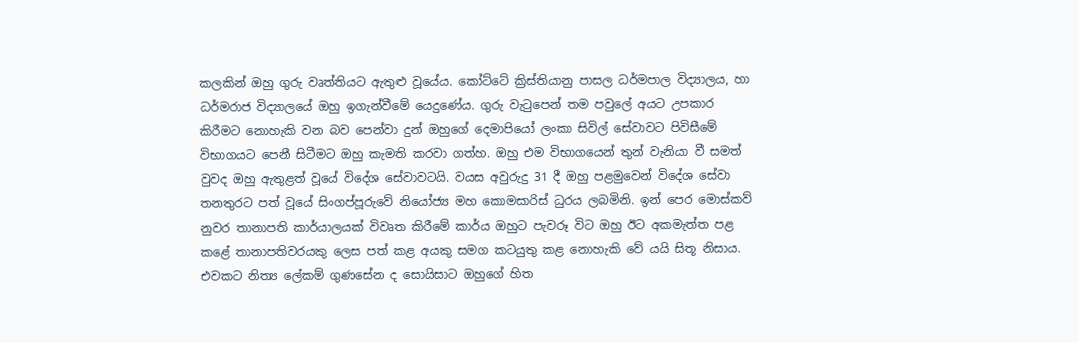කලකින් ඔහු ගුරු වෘත්තියට ඇතුළු වූයේය. කෝට්ටේ ක්‍රිස්තියානු පාසල ධර්මපාල විද්‍යාලය, හා ධර්මරාජ විද්‍යාලයේ ඔහු ඉගැන්වීමේ යෙදුණේය. ගුරු වැටුපෙන් තම පවුලේ අයට උපකාර කිරීමට නොහැකි වන බව පෙන්වා දුන් ඔහුගේ දෙමාපියෝ ලංකා සිවිල් සේවාවට පිවිසීමේ විභාගයට පෙනී සිටීමට ඔහු කැමති කරවා ගත්හ. ඔහු එම විභාගයෙන් තුන් වැනියා වී සමත් වුවද ඔහු ඇතුළත් වූයේ විදේශ සේවාවටයි. වයස අවුරුදු 31 දී ඔහු පළමුවෙන් විදේශ සේවා තනතුරට පත් වූයේ සිංගප්පූරුවේ නියෝජ්‍ය මහ කොමසාරිස් ධුරය ලබමිනි. ඉන් පෙර මොස්කව් නුවර තානාපති කාර්යාලයක් විවෘත කිරීමේ කාර්ය ඔහුට පැවරූ විට ඔහු ඊට අකමැත්ත පළ කළේ තානාපතිවරයකු ලෙස පත් කළ අයකු සමග කටයුතු කළ නොහැකි වේ යයි සිතූ නිසාය. එවකට නිත්‍ය ලේකම් ගුණසේන ද සොයිසාට ඔහුගේ හිත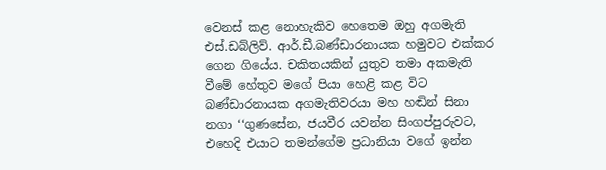වෙනස් කළ නොහැකිව හෙතෙම ඔහු අගමැති එස්.ඩබ්ලිව්. ආර්.ඩී.බණ්ඩාරනායක හමුවට එක්කර ගෙන ගියේය. චකිතයකින් යුතුව තමා අකමැති වීමේ හේතුව මගේ පියා හෙළි කළ විට බණ්ඩාරනායක අගමැතිවරයා මහ හඬින් සිනා නගා ‘‘ගුණසේන, ජයවීර යවන්න සිංගප්පුරුවට, එහෙදි එයාට තමන්ගේම ප්‍රධානියා වගේ ඉන්න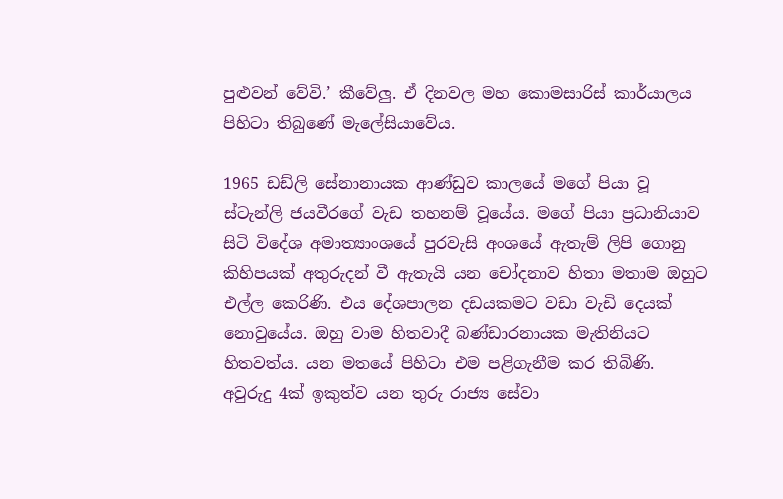පුළුවන් වේවි.’ කීවේලු. ඒ දිනවල මහ කොමසාරිස් කාර්යාලය පිහිටා තිබුණේ මැලේසියාවේය.

1965 ඩඩ්ලි සේනානායක ආණ්ඩුව කාලයේ මගේ පියා වූ ස්ටැන්ලි ජයවීරගේ වැඩ තහනම් වූයේය. මගේ පියා ප්‍රධානියාව සිටි විදේශ අමාත්‍යාංශයේ පුරවැසි අංශයේ ඇතැම් ලිපි ගොනු කිහිපයක් අතුරුදන් වී ඇතැයි යන චෝදනාව හිතා මතාම ඔහුට එල්ල කෙරිණි. එය දේශපාලන දඩයකමට වඩා වැඩි දෙයක් නොවුයේය. ඔහු වාම හිතවාදී බණ්ඩාරනායක මැතිනියට හිතවත්ය. යන මතයේ පිහිටා එම පළිගැනීම කර තිබිණි. අවුරුදු 4ක් ඉකුත්ව යන තුරු රාජ්‍ය සේවා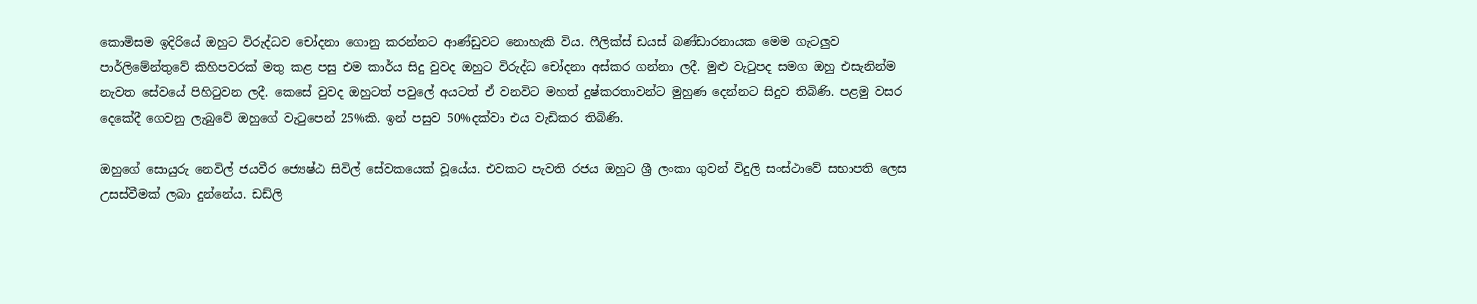කොමිසම ඉදිරියේ ඔහුට විරුද්ධව චෝදනා ගොනු කරන්නට ආණ්ඩුවට නොහැකි විය. ෆීලික්ස් ඩයස් බණ්ඩාරනායක මෙම ගැටලුව පාර්ලිමේන්තුවේ කිහිපවරක් මතු කළ පසු එම කාර්ය සිදු වුවද ඔහුට විරුද්ධ චෝදනා අස්කර ගන්නා ලදී. මුළු වැටුපද සමග ඔහු එසැනින්ම නැවත සේවයේ පිහිටුවන ලදී. කෙසේ වුවද ඔහුටත් පවුලේ අයටත් ඒ වනවිට මහත් දුෂ්කරතාවන්ට මුහුණ දෙන්නට සිදුව තිබිණි. පළමු වසර දෙකේදී ගෙවනු ලැබුවේ ඔහුගේ වැටුපෙන් 25%කි. ඉන් පසුව 50%දක්වා එය වැඩිකර තිබිණි.

ඔහුගේ සොයුරු නෙවිල් ජයවීර ජ්‍යෙෂ්ඨ සිවිල් සේවකයෙක් වූයේය. එවකට පැවති රජය ඔහුට ශ්‍රී ලංකා ගුවන් විදුලි සංස්ථාවේ සභාපති ලෙස උසස්වීමක් ලබා දුන්නේය. ඩඩ්ලි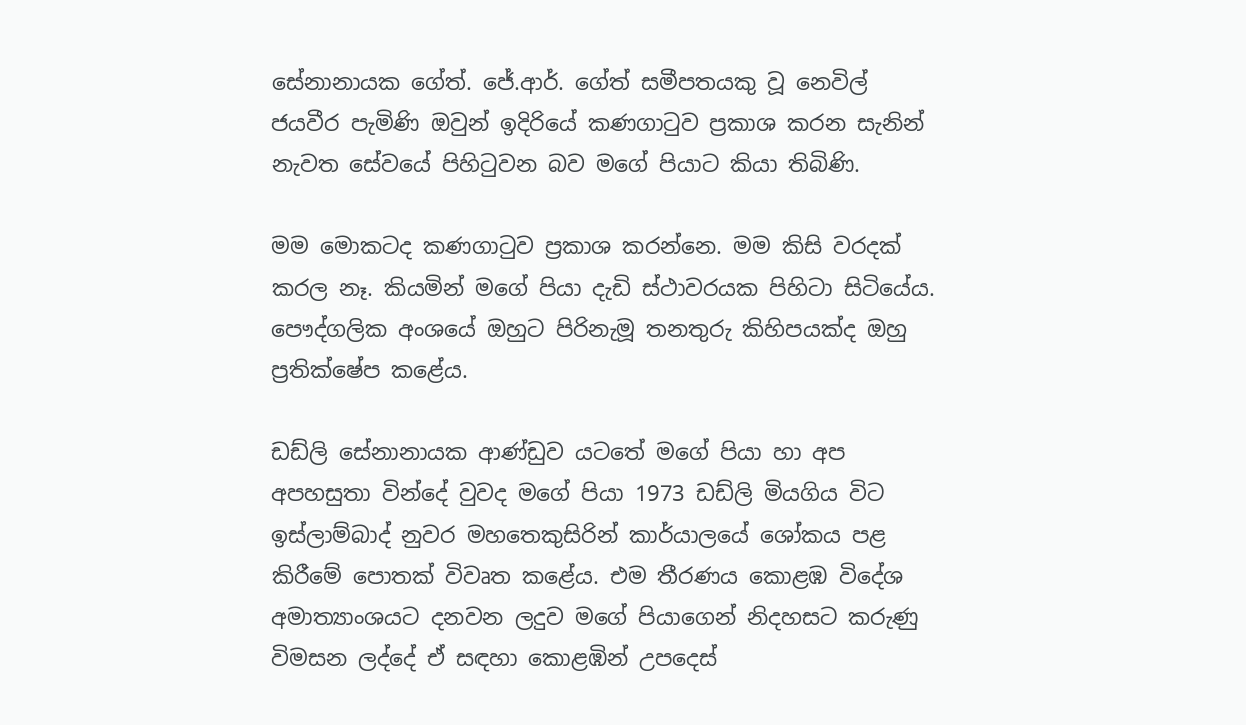සේනානායක ගේත්. ජේ.ආර්. ගේත් සමීපතයකු වූ නෙවිල් ජයවීර පැමිණි ඔවුන් ඉදිරියේ කණගාටුව ප්‍රකාශ කරන සැනින් නැවත සේවයේ පිහිටුවන බව මගේ පියාට කියා තිබිණි.

මම මොකටද කණගාටුව ප්‍රකාශ කරන්නෙ. මම කිසි වරදක් කරල නෑ. කියමින් මගේ පියා දැඩි ස්ථාවරයක පිහිටා සිටියේය. පෞද්ගලික අංශයේ ඔහුට පිරිනැමූ තනතුරු කිහිපයක්ද ඔහු ප්‍රතික්ෂේප කළේය.

ඩඩ්ලි සේනානායක ආණ්ඩුව යටතේ මගේ පියා හා අප අපහසුතා වින්දේ වුවද මගේ පියා 1973 ඩඩ්ලි මියගිය විට ඉස්ලාම්බාද් නුවර මහතෙකුසිරින් කාර්යාලයේ ශෝකය පළ කිරීමේ පොතක් විවෘත කළේය. එම තීරණය කොළඹ විදේශ අමාත්‍යාංශයට දනවන ලදුව මගේ පියාගෙන් නිදහසට කරුණු විමසන ලද්දේ ඒ සඳහා කොළඹින් උපදෙස්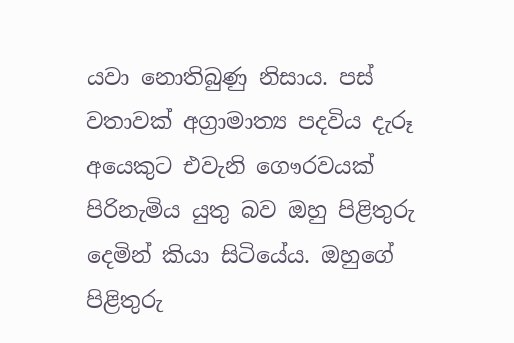යවා නොතිබුණු නිසාය. පස් වතාවක් අග්‍රාමාත්‍ය පදවිය දැරූ අයෙකුට එවැනි ගෞරවයක් පිරිනැමිය යුතු බව ඔහු පිළිතුරු දෙමින් කියා සිටියේය. ඔහුගේ පිළිතුරු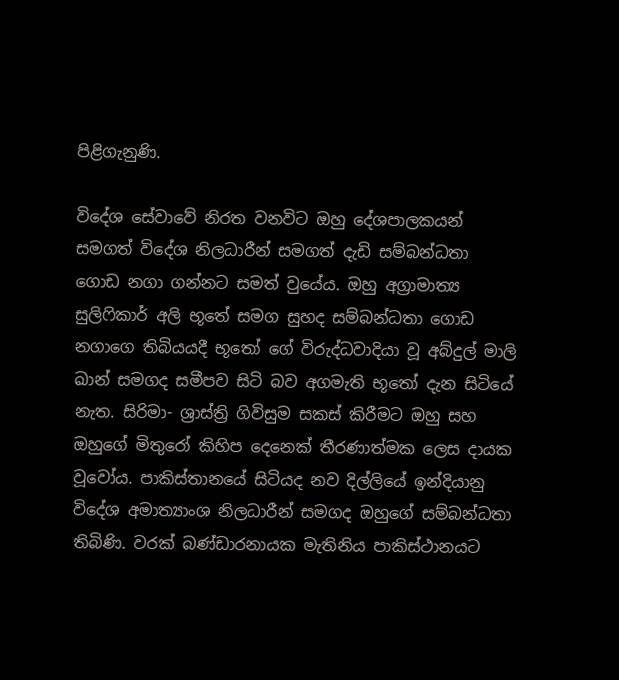පිළිගැනුණි.

විදේශ සේවාවේ නිරත වනවිට ඔහු දේශපාලකයන් සමගත් විදේශ නිලධාරීන් සමගත් දැඩි සම්බන්ධතා ගොඩ නගා ගන්නට සමත් වුයේය. ඔහු අග්‍රාමාත්‍ය සුලිෆිකාර් අලි භූතේ සමග සුහද සම්බන්ධතා ගොඩ නගාගෙ තිබියයදී භූතෝ ගේ විරුද්ධවාදියා වූ අබ්දුල් මාලි ඛාන් සමගද සමීපව සිටි බව අගමැති භූතෝ දැන සිටියේ නැත. සිරිමා- ශ්‍රාස්ත්‍රි ගිවිසුම සකස් කිරීමට ඔහු සහ ඔහුගේ මිතුරෝ කිහිප දෙනෙක් තීරණාත්මක ලෙස දායක වූවෝය. පාකිස්තානයේ සිටියද නව දිල්ලියේ ඉන්දියානු විදේශ අමාත්‍යාංශ නිලධාරීන් සමගද ඔහුගේ සම්බන්ධතා තිබිණි. වරක් බණ්ඩාරනායක මැතිනිය පාකිස්ථානයට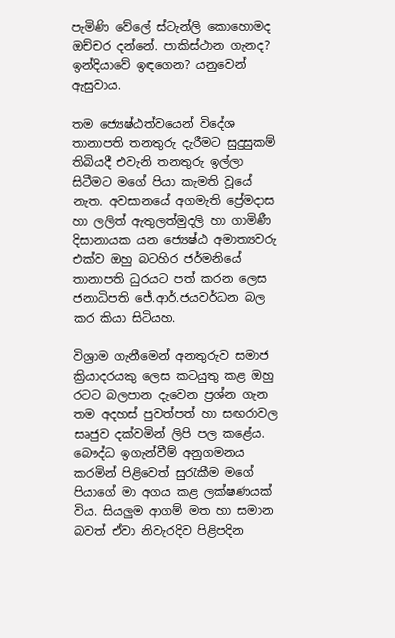පැමිණි වේලේ ස්ටැන්ලි කොහොමද ඔච්චර දන්නේ. පාකිස්ථාන ගැනද? ඉන්දියාවේ ඉඳගෙන? යනුවෙන් ඇසුවාය.

තම ජ්‍යෙෂ්ඨත්වයෙන් විදේශ තානාපති තනතුරු දැරීමට සුදුසුකම් තිබියදී එවැනි තනතුරු ඉල්ලා සිටීමට මගේ පියා කැමති වූයේ නැත. අවසානයේ අගමැති ප්‍රේමදාස හා ලලිත් ඇතුලත්මුදලි හා ගාමිණී දිසානායක යන ජ්‍යෙෂ්ඨ අමාත්‍යවරු එක්ව ඔහු බටහිර ජර්මනියේ තානාපති ධුරයට පත් කරන ලෙස ජනාධිපති ජේ.ආර්.ජයවර්ධන බල කර කියා සිටියහ.

විශ්‍රාම ගැනීමෙන් අනතුරුව සමාජ ක්‍රියාදරයකු ලෙස කටයුතු කළ ඔහු රටට බලපාන දැවෙන ප්‍රශ්න ගැන තම අදහස් පුවත්පත් හා සඟරාවල සෘජුව දක්වමින් ලිපි පල කළේය. බෞද්ධ ඉගැන්වීම් අනුගමනය කරමින් පිළිවෙත් සුරැකීම මගේ පියාගේ මා අගය කළ ලක්ෂණයක් විය. සියලුම ආගම් මත හා සමාන බවත් ඒවා නිවැරදිව පිළිපදින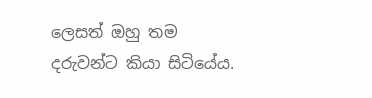ලෙසත් ඔහු තම දරුවන්ට කියා සිටියේය.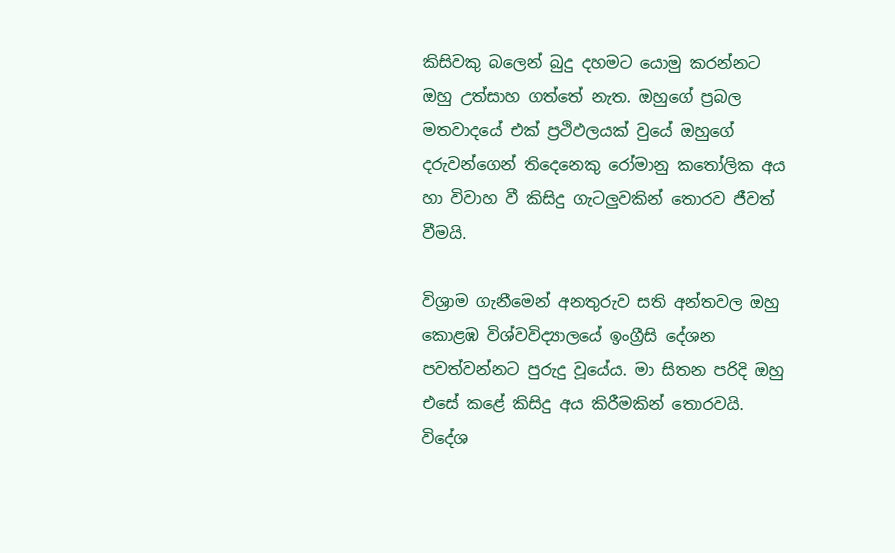කිසිවකු බලෙන් බුදු දහමට යොමු කරන්නට ඔහු උත්සාහ ගත්තේ නැත. ඔහුගේ ප්‍රබල මතවාදයේ එක් ප්‍රථිඵලයක් වුයේ ඔහුගේ දරුවන්ගෙන් තිදෙනෙකු රෝමානු කතෝලික අය හා විවාහ වී කිසිදු ගැටලුවකින් තොරව ජීවත් වීමයි.

විශ්‍රාම ගැනීමෙන් අනතුරුව සති අන්තවල ඔහු කොළඹ විශ්වවිද්‍යාලයේ ඉංග්‍රීසි දේශන පවත්වන්නට පුරුදු වූයේය. මා සිතන පරිදි ඔහු එසේ කළේ කිසිදු අය කිරීමකින් තොරවයි. විදේශ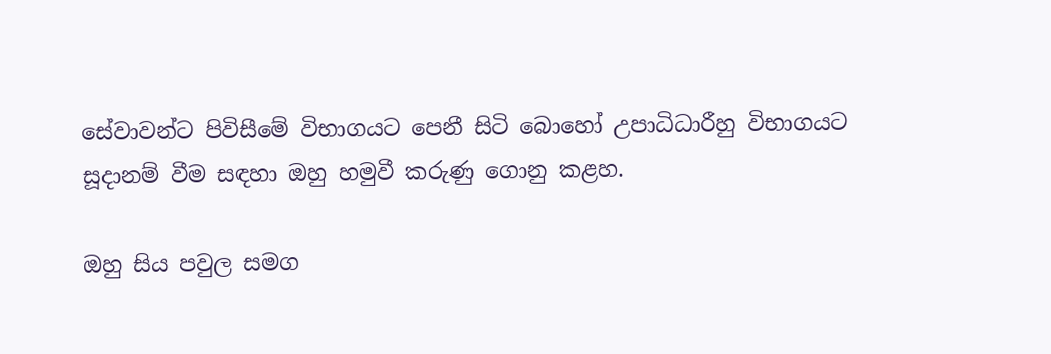සේවාවන්ට පිවිසීමේ විභාගයට පෙනී සිටි බොහෝ උපාධිධාරීහු විභාගයට සූදානම් වීම සඳහා ඔහු හමුවී කරුණු ගොනු කළහ.

ඔහු සිය පවුල සමග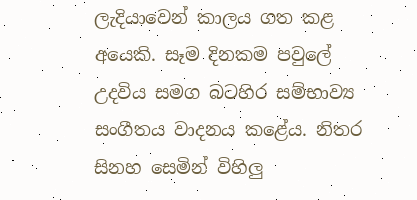ලැදියාවෙන් කාලය ගත කළ අයෙකි. සෑම දිනකම පවුලේ උදවිය සමග බටහිර සම්භාව්‍ය සංගීතය වාදනය කළේය. නිතර සිනහ සෙමින් විහිලු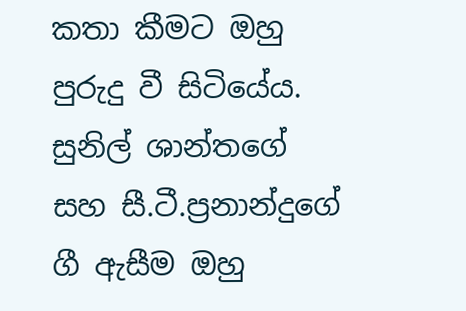කතා කීමට ඔහු පුරුදු වී සිටියේය. සුනිල් ශාන්තගේ සහ සී.ටී.ප්‍රනාන්දුගේ ගී ඇසීම ඔහු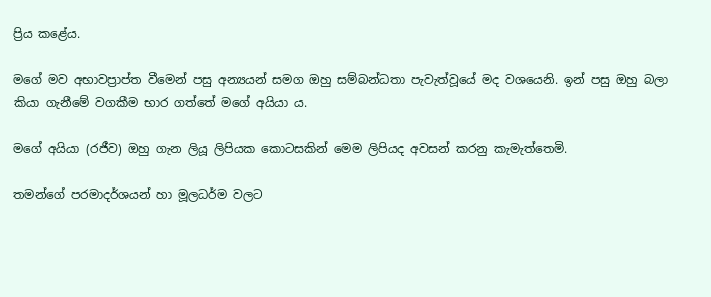ප්‍රිය කළේය.

මගේ මව අභාවප්‍රාප්ත වීමෙන් පසු අන්‍යයන් සමග ඔහු සම්බන්ධතා පැවැත්වූයේ මද වශයෙනි. ඉන් පසු ඔහු බලා කියා ගැනීමේ වගකීම භාර ගත්තේ මගේ අයියා ය.

මගේ අයියා (රජීව) ඔහු ගැන ලියූ ලිපියක කොටසකින් මෙම ලිපියද අවසන් කරනු කැමැත්තෙමි.

තමන්ගේ පරමාදර්ශයන් හා මූලධර්ම වලට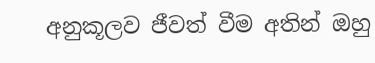අනුකූලව ජීවත් වීම අතින් ඔහු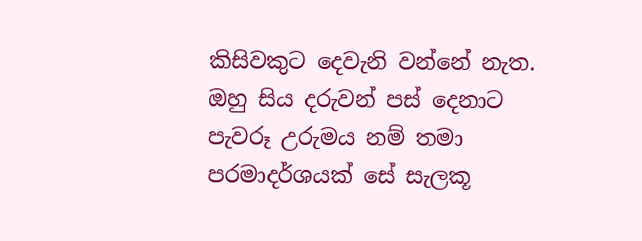කිසිවකුට දෙවැනි වන්නේ නැත. ඔහු සිය දරුවන් පස් දෙනාට පැවරූ උරුමය නම් තමා පරමාදර්ශයක් සේ සැලකූ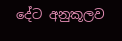දේට අනුකූලව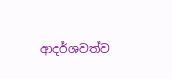ආදර්ශවත්ව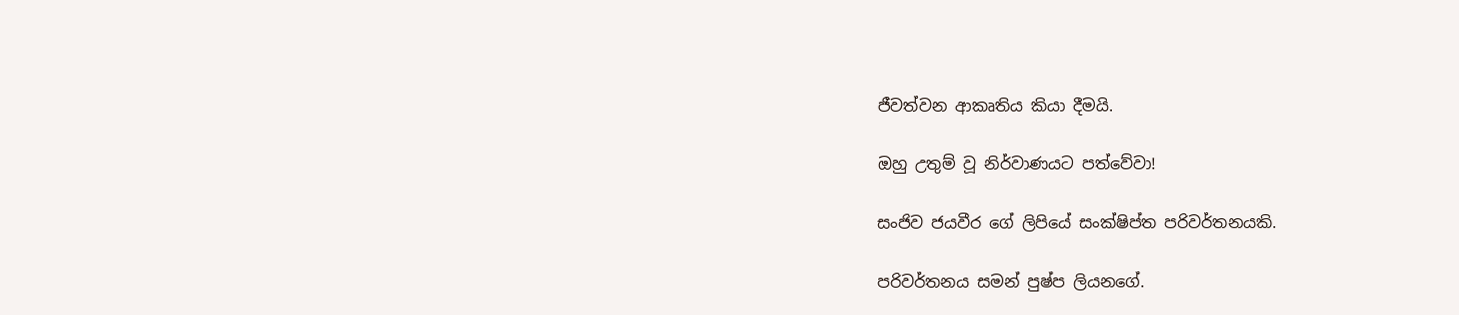ජීවත්වන ආකෘතිය කියා දීමයි.

ඔහු උතුම් වූ නිර්වාණයට පත්වේවා!

සංජිව ජයවීර ගේ ලිපියේ සංක්ෂිප්ත පරිවර්තනයකි.

පරිවර්තනය සමන් පුෂ්ප ලියනගේ.